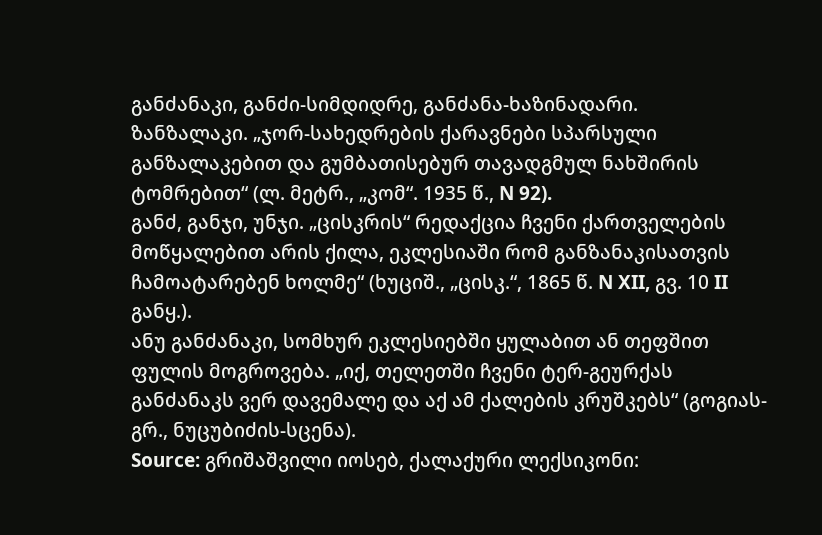განძანაკი, განძი-სიმდიდრე, განძანა-ხაზინადარი.
ზანზალაკი. „ჯორ-სახედრების ქარავნები სპარსული განზალაკებით და გუმბათისებურ თავადგმულ ნახშირის ტომრებით“ (ლ. მეტრ., „კომ“. 1935 წ., N 92).
განძ, განჯი, უნჯი. „ცისკრის“ რედაქცია ჩვენი ქართველების მოწყალებით არის ქილა, ეკლესიაში რომ განზანაკისათვის ჩამოატარებენ ხოლმე“ (ხუციშ., „ცისკ.“, 1865 წ. N XII, გვ. 10 II განყ.).
ანუ განძანაკი, სომხურ ეკლესიებში ყულაბით ან თეფშით ფულის მოგროვება. „იქ, თელეთში ჩვენი ტერ-გეურქას განძანაკს ვერ დავემალე და აქ ამ ქალების კრუშკებს“ (გოგიას-გრ., ნუცუბიძის-სცენა).
Source: გრიშაშვილი იოსებ, ქალაქური ლექსიკონი: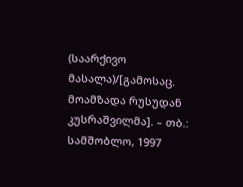(საარქივო მასალა)/[გამოსაც. მოამზადა რუსუდან კუსრაშვილმა]. – თბ.: სამშობლო, 1997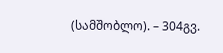(სამშობლო). – 304გვ.